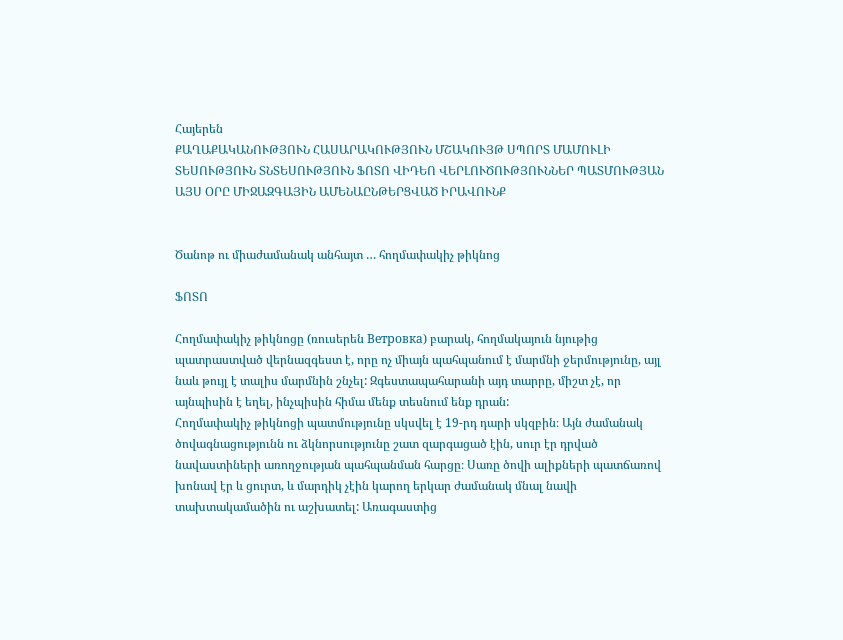Հայերեն
ՔԱՂԱՔԱԿԱՆՈՒԹՅՈՒՆ ՀԱՍԱՐԱԿՈՒԹՅՈՒՆ ՄՇԱԿՈՒՅԹ ՍՊՈՐՏ ՄԱՄՈՒԼԻ ՏԵՍՈՒԹՅՈՒՆ ՏՆՏԵՍՈՒԹՅՈՒՆ ՖՈՏՈ ՎԻԴԵՈ ՎԵՐԼՈՒԾՈՒԹՅՈՒՆՆԵՐ ՊԱՏՄՈՒԹՅԱՆ ԱՅՍ ՕՐԸ ՄԻՋԱԶԳԱՅԻՆ ԱՄԵՆԱԸՆԹԵՐՑՎԱԾ ԻՐԱՎՈՒՆՔ


Ծանոթ ու միաժամանակ անհայտ … հողմափակիչ թիկնոց

ՖՈՏՈ

Հողմափակիչ թիկնոցը (ռուսերեն Ветровка) բարակ, հողմակայուն նյութից պատրաստված վերնազգեստ է, որը ոչ միայն պահպանում է մարմնի ջերմությունը, այլ նաև թույլ է տալիս մարմնին շնչել: Զգեստապահարանի այդ տարրը, միշտ չէ, որ այնպիսին է եղել, ինչպիսին հիմա մենք տեսնում ենք դրան:
Հողմափակիչ թիկնոցի պատմությունը սկսվել է 19-րդ դարի սկզբին։ Այն ժամանակ ծովագնացությունն ու ձկնորսությունը շատ զարգացած էին, սուր էր դրված նավաստիների առողջության պահպանման հարցը։ Սառը ծովի ալիքների պատճառով խոնավ էր և ցուրտ, և մարդիկ չէին կարող երկար ժամանակ մնալ նավի տախտակամածին ու աշխատել: Առագաստից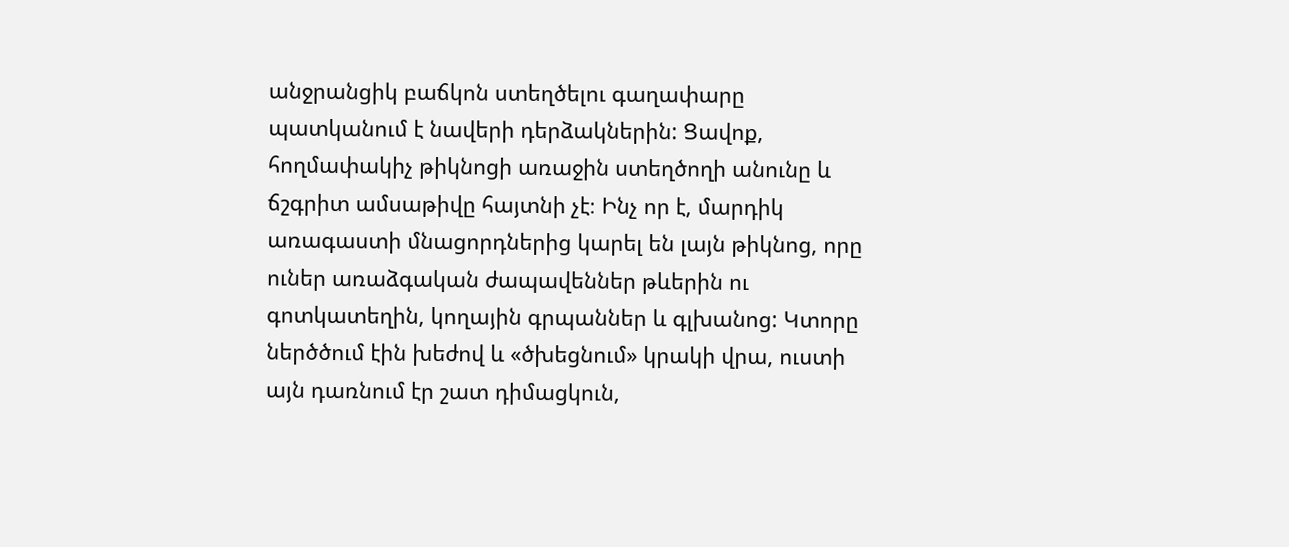անջրանցիկ բաճկոն ստեղծելու գաղափարը պատկանում է նավերի դերձակներին: Ցավոք, հողմափակիչ թիկնոցի առաջին ստեղծողի անունը և ճշգրիտ ամսաթիվը հայտնի չէ։ Ինչ որ է, մարդիկ առագաստի մնացորդներից կարել են լայն թիկնոց, որը ուներ առաձգական ժապավեններ թևերին ու գոտկատեղին, կողային գրպաններ և գլխանոց: Կտորը ներծծում էին խեժով և «ծխեցնում» կրակի վրա, ուստի այն դառնում էր շատ դիմացկուն,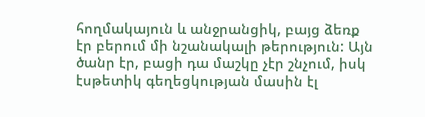հողմակայուն և անջրանցիկ, բայց ձեռք էր բերում մի նշանակալի թերություն: Այն ծանր էր, բացի դա մաշկը չէր շնչում, իսկ էսթետիկ գեղեցկության մասին էլ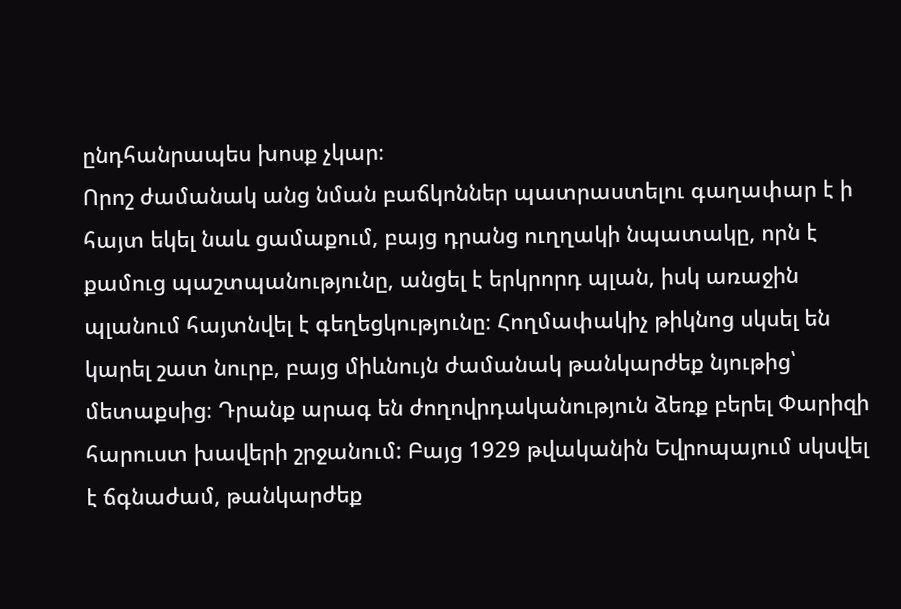ընդհանրապես խոսք չկար։
Որոշ ժամանակ անց նման բաճկոններ պատրաստելու գաղափար է ի հայտ եկել նաև ցամաքում, բայց դրանց ուղղակի նպատակը, որն է քամուց պաշտպանությունը, անցել է երկրորդ պլան, իսկ առաջին պլանում հայտնվել է գեղեցկությունը։ Հողմափակիչ թիկնոց սկսել են կարել շատ նուրբ, բայց միևնույն ժամանակ թանկարժեք նյութից՝ մետաքսից։ Դրանք արագ են ժողովրդականություն ձեռք բերել Փարիզի հարուստ խավերի շրջանում: Բայց 1929 թվականին Եվրոպայում սկսվել է ճգնաժամ, թանկարժեք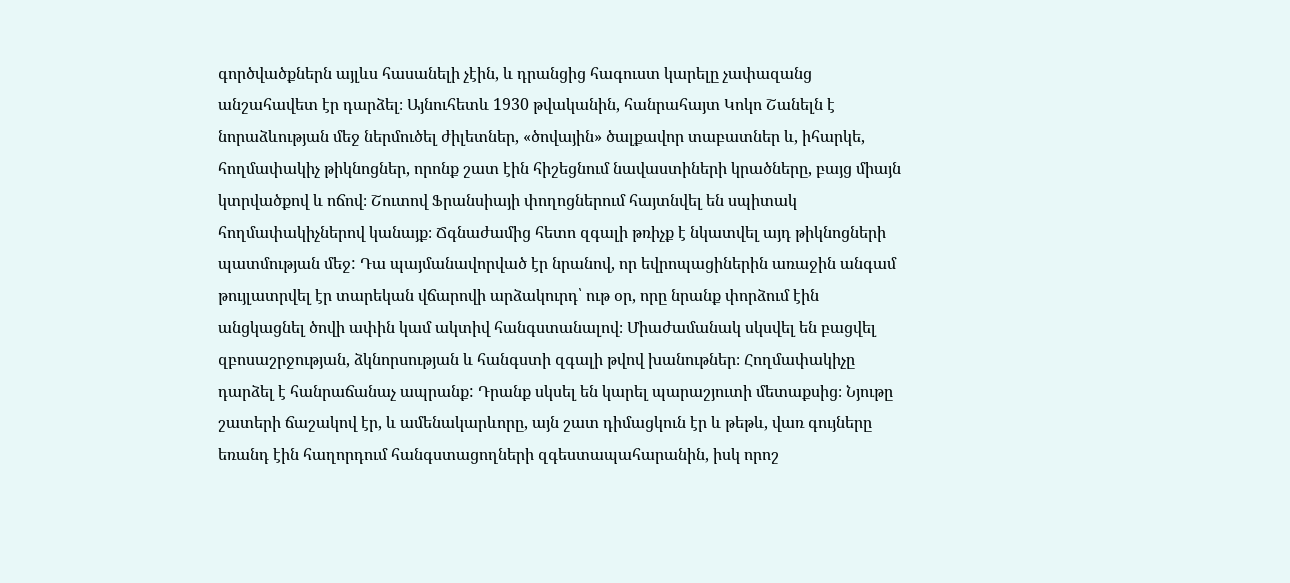գործվածքներն այլևս հասանելի չէին, և դրանցից հագուստ կարելը չափազանց անշահավետ էր դարձել։ Այնուհետև 1930 թվականին, հանրահայտ Կոկո Շանելն է նորաձևության մեջ ներմուծել ժիլետներ, «ծովային» ծալքավոր տաբատներ և, իհարկե, հողմափակիչ թիկնոցներ, որոնք շատ էին հիշեցնում նավաստիների կրածները, բայց միայն կտրվածքով և ոճով։ Շուտով Ֆրանսիայի փողոցներում հայտնվել են սպիտակ հողմափակիչներով կանայք։ Ճգնաժամից հետո զգալի թռիչք է նկատվել այդ թիկնոցների պատմության մեջ: Դա պայմանավորված էր նրանով, որ եվրոպացիներին առաջին անգամ թույլատրվել էր տարեկան վճարովի արձակուրդ՝ ութ օր, որը նրանք փորձում էին անցկացնել ծովի ափին կամ ակտիվ հանգստանալով։ Միաժամանակ սկսվել են բացվել զբոսաշրջության, ձկնորսության և հանգստի զգալի թվով խանութներ։ Հողմափակիչը դարձել է հանրաճանաչ ապրանք: Դրանք սկսել են կարել պարաշյուտի մետաքսից։ Նյութը շատերի ճաշակով էր, և ամենակարևորը, այն շատ դիմացկուն էր և թեթև, վառ գույները եռանդ էին հաղորդում հանգստացողների զգեստապահարանին, իսկ որոշ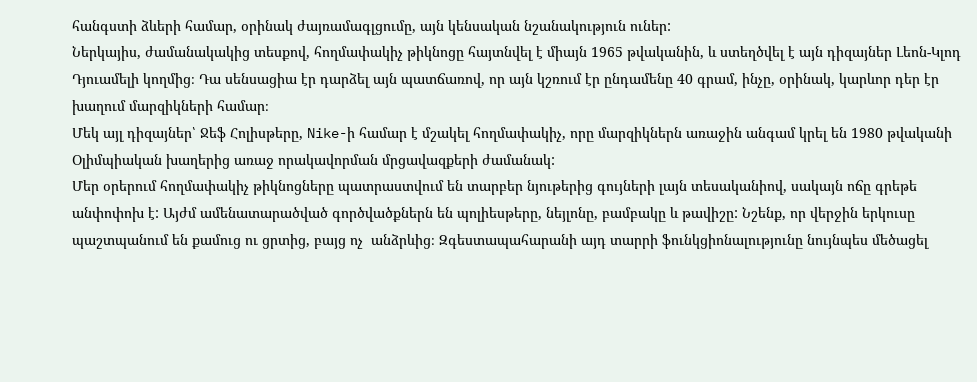հանգստի ձևերի համար, օրինակ ժայռամագլցումը, այն կենսական նշանակություն ուներ:
Ներկայիս, ժամանակակից տեսքով, հողմափակիչ թիկնոցը հայտնվել է միայն 1965 թվականին, և ստեղծվել է այն դիզայներ Լեոն-Կլոդ Դյուամելի կողմից։ Դա սենսացիա էր դարձել այն պատճառով, որ այն կշռում էր ընդամենը 40 գրամ, ինչը, օրինակ, կարևոր դեր էր խաղում մարզիկների համար։
Մեկ այլ դիզայներ՝ Ջեֆ Հոլիսթերը, Nike-ի համար է մշակել հողմափակիչ, որը մարզիկներն առաջին անգամ կրել են 1980 թվականի Օլիմպիական խաղերից առաջ որակավորման մրցավազքերի ժամանակ:
Մեր օրերում հողմափակիչ թիկնոցները պատրաստվում են տարբեր նյութերից գույների լայն տեսականիով, սակայն ոճը գրեթե անփոփոխ է: Այժմ ամենատարածված գործվածքներն են պոլիեսթերը, նեյլոնը, բամբակը և թավիշը: Նշենք, որ վերջին երկուսը պաշտպանում են քամուց ու ցրտից, բայց ոչ  անձրևից։ Զգեստապահարանի այդ տարրի ֆունկցիոնալությունը նույնպես մեծացել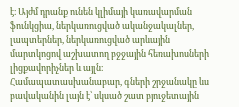է։ Այժմ դրանք ունեն կլիմայի կառավարման ֆունկցիա, ներկառուցված ականջակալներ, լապտերներ, ներկառուցված արևային մարտկոցով աշխատող բջջային հեռախոսների լիցքավորիչներ և այլն։ Համապատասխանաբար, գների շրջանակը ևս բավականին լայն է՝ սկսած շատ բյուջետային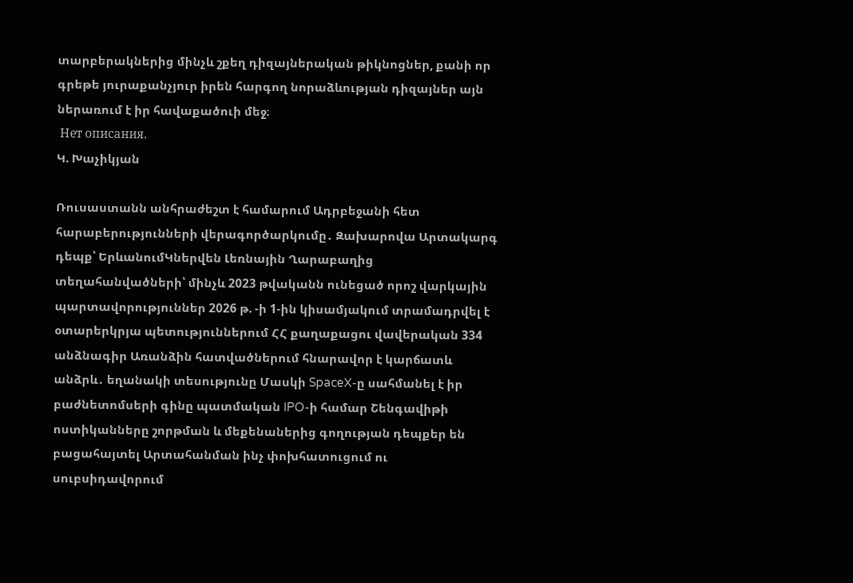տարբերակներից մինչև շքեղ դիզայներական թիկնոցներ, քանի որ գրեթե յուրաքանչյուր իրեն հարգող նորաձևության դիզայներ այն ներառում է իր հավաքածուի մեջ։
 Нет описания.
Կ. Խաչիկյան

Ռուսաստանն անհրաժեշտ է համարում Ադրբեջանի հետ հարաբերությունների վերագործարկումը․ Զախարովա Արտակարգ դեպք՝ ԵրևանումԿներվեն Լեռնային Ղարաբաղից տեղահանվածների՝ մինչև 2023 թվականն ունեցած որոշ վարկային պարտավորություններ 2026 թ. -ի 1-ին կիսամյակում տրամադրվել է օտարերկրյա պետություններում ՀՀ քաղաքացու վավերական 334 անձնագիր Առանձին հատվածներում հնարավոր է կարճատև անձրև․ եղանակի տեսությունը Մասկի SpaceX-ը սահմանել է իր բաժնետոմսերի գինը պատմական IPO-ի համար Շենգավիթի ոստիկանները շորթման և մեքենաներից գողության դեպքեր են բացահայտել Արտահանման ինչ փոխհատուցում ու սուբսիդավորում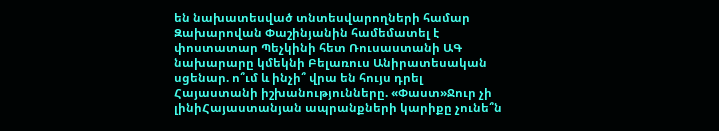են նախատեսված տնտեսվարողների համար Զախարովան Փաշինյանին համեմատել է փոստատար Պեչկինի հետ Ռուսաստանի ԱԳ նախարարը կմեկնի Բելառուս Անիրատեսական սցենար. ո՞ւմ և ինչի՞ վրա են հույս դրել Հայաստանի իշխանությունները. «Փաստ»Ջուր չի լինիՀայաստանյան ապրանքների կարիքը չունե՞ն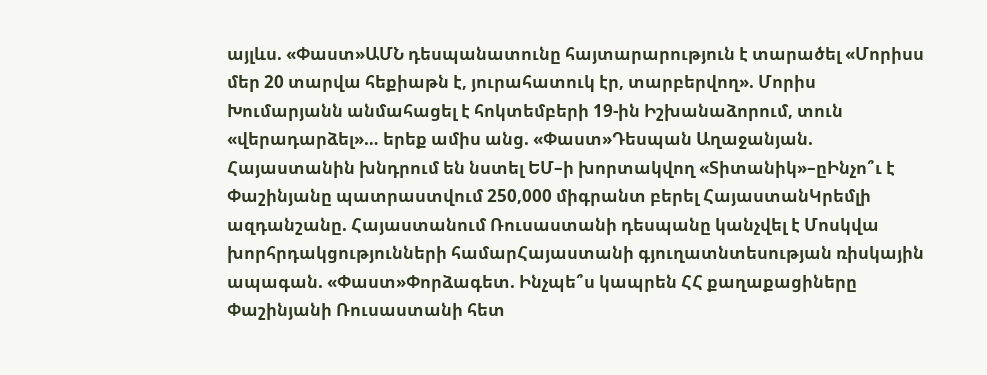այլևս. «Փաստ»ԱՄՆ դեսպանատունը հայտարարություն է տարածել «Մորիսս մեր 20 տարվա հեքիաթն է, յուրահատուկ էր, տարբերվող». Մորիս Խումարյանն անմահացել է հոկտեմբերի 19-ին Իշխանաձորում, տուն «վերադարձել»… երեք ամիս անց. «Փաստ»Դեսպան Աղաջանյան. Հայաստանին խնդրում են նստել ԵՄ–ի խորտակվող «Տիտանիկ»–ըԻնչո՞ւ է Փաշինյանը պատրաստվում 250,000 միգրանտ բերել ՀայաստանԿրեմլի ազդանշանը. Հայաստանում Ռուսաստանի դեսպանը կանչվել է Մոսկվա խորհրդակցությունների համարՀայաստանի գյուղատնտեսության ռիսկային ապագան. «Փաստ»Փորձագետ. Ինչպե՞ս կապրեն ՀՀ քաղաքացիները Փաշինյանի Ռուսաստանի հետ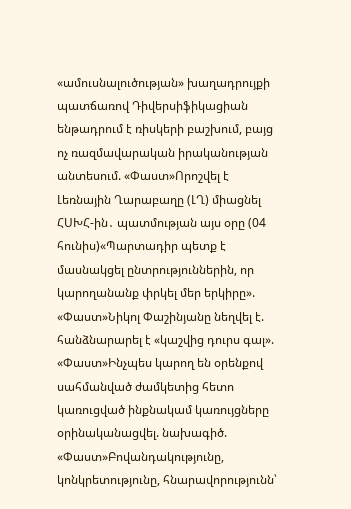«ամուսնալուծության» խաղադրույքի պատճառով Դիվերսիֆիկացիան ենթադրում է ռիսկերի բաշխում, բայց ոչ ռազմավարական իրականության անտեսում. «Փաստ»Որոշվել է Լեռնային Ղարաբաղը (ԼՂ) միացնել ՀՍԽՀ-ին․ պատմության այս օրը (04 հունիս)«Պարտադիր պետք է մասնակցել ընտրություններին, որ կարողանանք փրկել մեր երկիրը». «Փաստ»Նիկոլ Փաշինյանը նեղվել է. հանձնարարել է «կաշվից դուրս գալ». «Փաստ»Ինչպես կարող են օրենքով սահմանված ժամկետից հետո կառուցված ինքնակամ կառույցները օրինականացվել. նախագիծ. «Փաստ»Բովանդակությունը, կոնկրետությունը, հնարավորությունն՝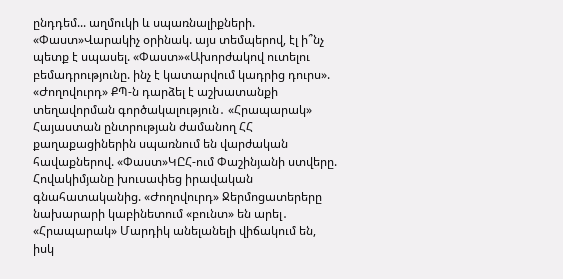ընդդեմ... աղմուկի և սպառնալիքների. «Փաստ»Վարակիչ օրինակ. այս տեմպերով, էլ ի՞նչ պետք է սպասել. «Փաստ»«Ախորժակով ուտելու բեմադրությունը. ինչ է կատարվում կադրից դուրս». «Ժողովուրդ» ՔՊ-ն դարձել է աշխատանքի տեղավորման գործակալություն․ «Հրապարակ» Հայաստան ընտրության ժամանող ՀՀ քաղաքացիներին սպառնում են վարժական հավաքներով. «Փաստ»ԿԸՀ-ում Փաշինյանի ստվերը. Հովակիմյանը խուսափեց իրավական գնահատականից. «Ժողովուրդ» Ջերմոցատերերը նախարարի կաբինետում «բունտ» են արել․ «Հրապարակ» Մարդիկ անելանելի վիճակում են, իսկ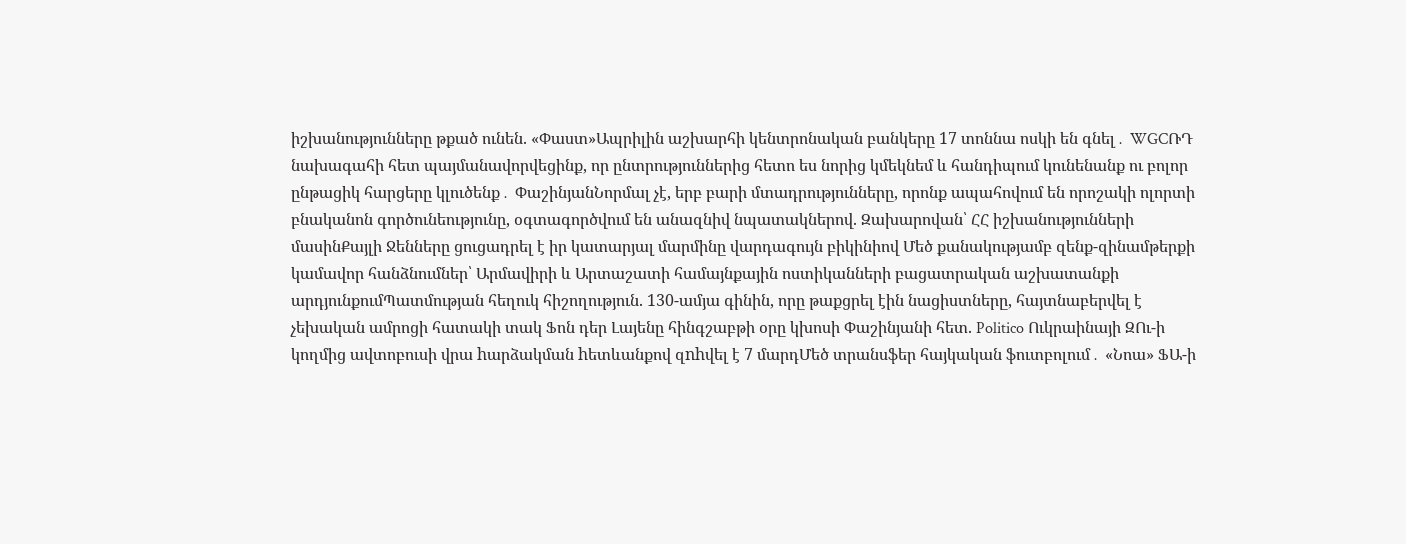իշխանությունները թքած ունեն. «Փաստ»Ապրիլին աշխարհի կենտրոնական բանկերը 17 տոննա ոսկի են գնել․ WGCՌԴ նախագահի հետ պայմանավորվեցինք, որ ընտրություններից հետո ես նորից կմեկնեմ և հանդիպում կունենանք ու բոլոր ընթացիկ հարցերը կլուծենք․ ՓաշինյանՆորմալ չէ, երբ բարի մտադրությունները, որոնք ապահովում են որոշակի ոլորտի բնականոն գործունեությունը, օգտագործվում են անազնիվ նպատակներով. Զախարովան՝ ՀՀ իշխանությունների մասինՔայլի Ջենները ցուցադրել է իր կատարյալ մարմինը վարդագույն բիկինիով Մեծ քանակությամբ զենք-զինամթերքի կամավոր հանձնումներ՝ Արմավիրի և Արտաշատի համայնքային ոստիկանների բացատրական աշխատանքի արդյունքումՊատմության հեղուկ հիշողություն. 130-ամյա գինին, որը թաքցրել էին նացիստները, հայտնաբերվել է չեխական ամրոցի հատակի տակ Ֆոն դեր Լայենը հինգշաբթի օրը կխոսի Փաշինյանի հետ. Politico Ուկրաինայի ԶՈւ-ի կողմից ավտոբուսի վրա hարձակման hետևանքով զnhվել է 7 մարդՄեծ տրանսֆեր հայկական ֆուտբոլում․ «Նոա» ՖԱ-ի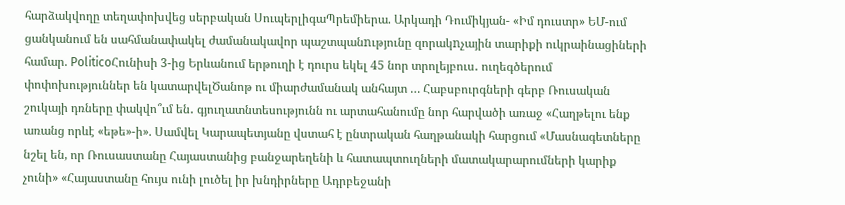հարձակվողը տեղափոխվեց սերբական ՍուպերլիգաՊրեմիերա. Արկադի Դումիկյան- «Իմ դուստր» ԵՄ-ում ցանկանում են սահմանափակել ժամանակավոր պաշտպանnւթյունը զորակnչային տարիքի ուկրաինացիների համար. PoliticoՀունիսի 3-ից Երևանում երթուղի է դուրս եկել 45 նոր տրոլեյբուս․ ուղեգծերում փոփոխություններ են կատարվելԾանոթ ու միարժամանակ անհայտ … Հաբսբուրգների գերբ Ռուսական շուկայի դռները փակվո՞ւմ են․ գյուղատնտեսությունն ու արտահանումը նոր հարվածի առաջ «Հաղթելու ենք առանց որևէ «եթե»-ի». Սամվել Կարապետյանը վստահ է ընտրական հաղթանակի հարցում «Մասնագետները նշել են, որ Ռուսաստանը Հայաստանից բանջարեղենի և հատապտուղների մատակարարումների կարիք չունի» «Հայաստանը հույս ունի լուծել իր խնդիրները Ադրբեջանի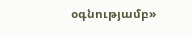օգնությամբ»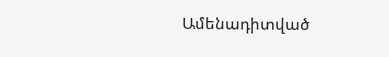Ամենադիտված